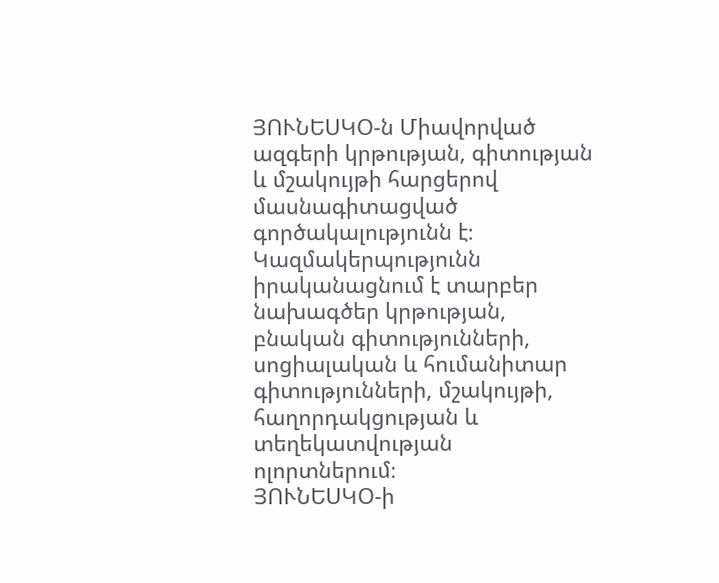ՅՈՒՆԵՍԿՕ-ն Միավորված ազգերի կրթության, գիտության և մշակույթի հարցերով մասնագիտացված գործակալությունն է։ Կազմակերպությունն իրականացնում է տարբեր նախագծեր կրթության, բնական գիտությունների, սոցիալական և հումանիտար գիտությունների, մշակույթի, հաղորդակցության և տեղեկատվության ոլորտներում։
ՅՈՒՆԵՍԿՕ-ի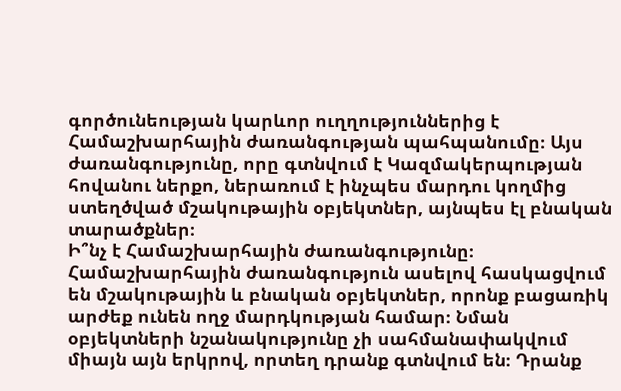գործունեության կարևոր ուղղություններից է Համաշխարհային ժառանգության պահպանումը։ Այս ժառանգությունը, որը գտնվում է Կազմակերպության հովանու ներքո, ներառում է ինչպես մարդու կողմից ստեղծված մշակութային օբյեկտներ, այնպես էլ բնական տարածքներ։
Ի՞նչ է Համաշխարհային ժառանգությունը։
Համաշխարհային ժառանգություն ասելով հասկացվում են մշակութային և բնական օբյեկտներ, որոնք բացառիկ արժեք ունեն ողջ մարդկության համար։ Նման օբյեկտների նշանակությունը չի սահմանափակվում միայն այն երկրով, որտեղ դրանք գտնվում են։ Դրանք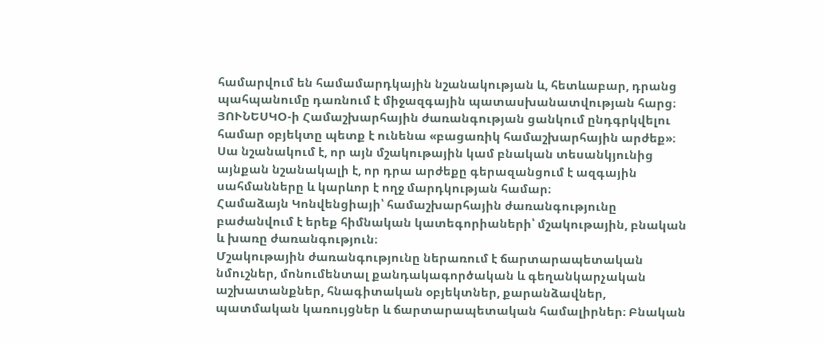համարվում են համամարդկային նշանակության և, հետևաբար, դրանց պահպանումը դառնում է միջազգային պատասխանատվության հարց։
ՅՈՒՆԵՍԿՕ-ի Համաշխարհային ժառանգության ցանկում ընդգրկվելու համար օբյեկտը պետք է ունենա «բացառիկ համաշխարհային արժեք»։ Սա նշանակում է, որ այն մշակութային կամ բնական տեսանկյունից այնքան նշանակալի է, որ դրա արժեքը գերազանցում է ազգային սահմանները և կարևոր է ողջ մարդկության համար։
Համաձայն Կոնվենցիայի՝ համաշխարհային ժառանգությունը բաժանվում է երեք հիմնական կատեգորիաների՝ մշակութային, բնական և խառը ժառանգություն։
Մշակութային ժառանգությունը ներառում է ճարտարապետական նմուշներ, մոնումենտալ քանդակագործական և գեղանկարչական աշխատանքներ, հնագիտական օբյեկտներ, քարանձավներ, պատմական կառույցներ և ճարտարապետական համալիրներ։ Բնական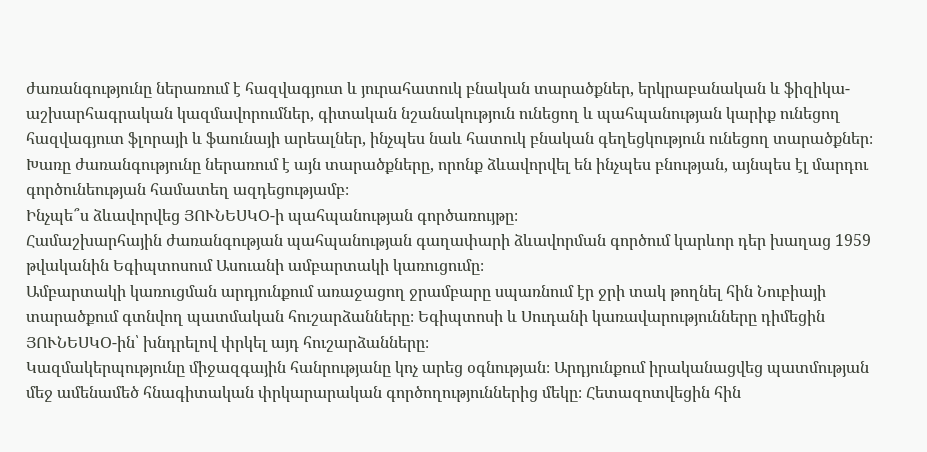ժառանգությունը ներառում է հազվագյուտ և յուրահատուկ բնական տարածքներ, երկրաբանական և ֆիզիկա-աշխարհագրական կազմավորումներ, գիտական նշանակություն ունեցող և պահպանության կարիք ունեցող հազվագյուտ ֆլորայի և ֆաունայի արեալներ, ինչպես նաև հատուկ բնական գեղեցկություն ունեցող տարածքներ։
Խառը ժառանգությունը ներառում է այն տարածքները, որոնք ձևավորվել են ինչպես բնության, այնպես էլ մարդու գործունեության համատեղ ազդեցությամբ։
Ինչպե՞ս ձևավորվեց ՅՈՒՆԵՍԿՕ-ի պահպանության գործառույթը։
Համաշխարհային ժառանգության պահպանության գաղափարի ձևավորման գործում կարևոր դեր խաղաց 1959 թվականին Եգիպտոսում Ասուանի ամբարտակի կառուցումը։
Ամբարտակի կառուցման արդյունքում առաջացող ջրամբարը սպառնում էր ջրի տակ թողնել հին Նուբիայի տարածքում գտնվող պատմական հուշարձանները։ Եգիպտոսի և Սուդանի կառավարությունները դիմեցին ՅՈՒՆԵՍԿՕ-ին՝ խնդրելով փրկել այդ հուշարձանները։
Կազմակերպությունը միջազգային հանրությանը կոչ արեց օգնության։ Արդյունքում իրականացվեց պատմության մեջ ամենամեծ հնագիտական փրկարարական գործողություններից մեկը։ Հետազոտվեցին հին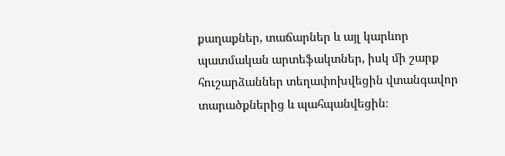քաղաքներ, տաճարներ և այլ կարևոր պատմական արտեֆակտներ, իսկ մի շարք հուշարձաններ տեղափոխվեցին վտանգավոր տարածքներից և պահպանվեցին։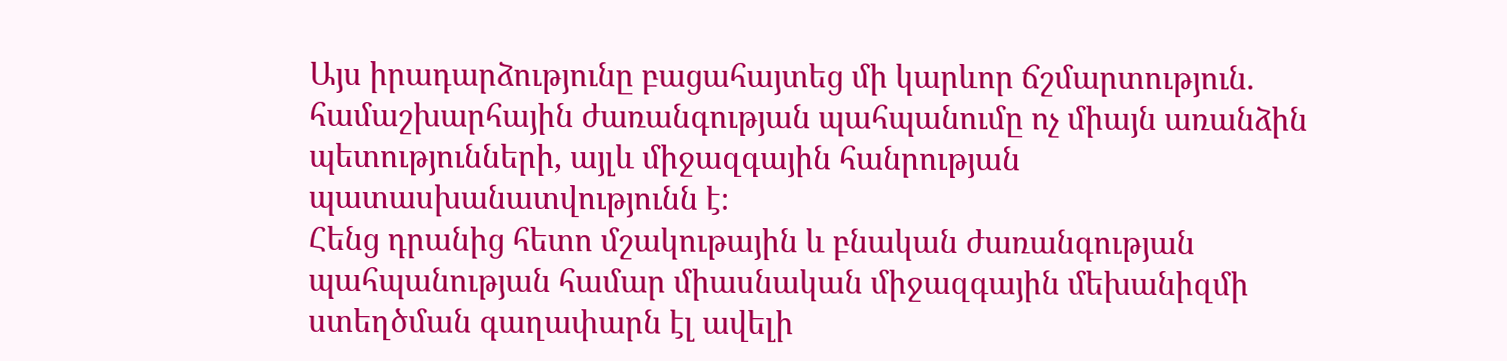Այս իրադարձությունը բացահայտեց մի կարևոր ճշմարտություն. համաշխարհային ժառանգության պահպանումը ոչ միայն առանձին պետությունների, այլև միջազգային հանրության պատասխանատվությունն է։
Հենց դրանից հետո մշակութային և բնական ժառանգության պահպանության համար միասնական միջազգային մեխանիզմի ստեղծման գաղափարն էլ ավելի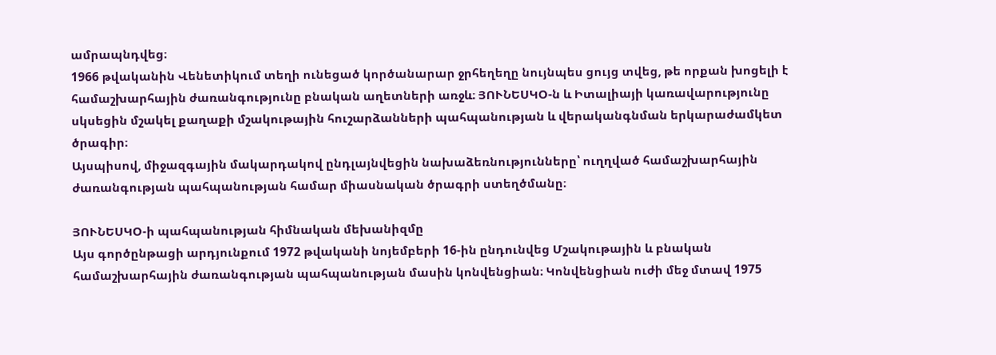ամրապնդվեց։
1966 թվականին Վենետիկում տեղի ունեցած կործանարար ջրհեղեղը նույնպես ցույց տվեց, թե որքան խոցելի է համաշխարհային ժառանգությունը բնական աղետների առջև։ ՅՈՒՆԵՍԿՕ-ն և Իտալիայի կառավարությունը սկսեցին մշակել քաղաքի մշակութային հուշարձանների պահպանության և վերականգնման երկարաժամկետ ծրագիր։
Այսպիսով, միջազգային մակարդակով ընդլայնվեցին նախաձեռնությունները՝ ուղղված համաշխարհային ժառանգության պահպանության համար միասնական ծրագրի ստեղծմանը։

ՅՈՒՆԵՍԿՕ-ի պահպանության հիմնական մեխանիզմը
Այս գործընթացի արդյունքում 1972 թվականի նոյեմբերի 16-ին ընդունվեց Մշակութային և բնական համաշխարհային ժառանգության պահպանության մասին կոնվենցիան։ Կոնվենցիան ուժի մեջ մտավ 1975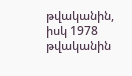թվականին, իսկ 1978 թվականին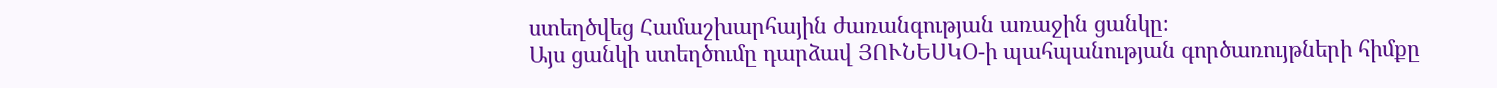ստեղծվեց Համաշխարհային ժառանգության առաջին ցանկը։
Այս ցանկի ստեղծումը դարձավ ՅՈՒՆԵՍԿՕ-ի պահպանության գործառույթների հիմքը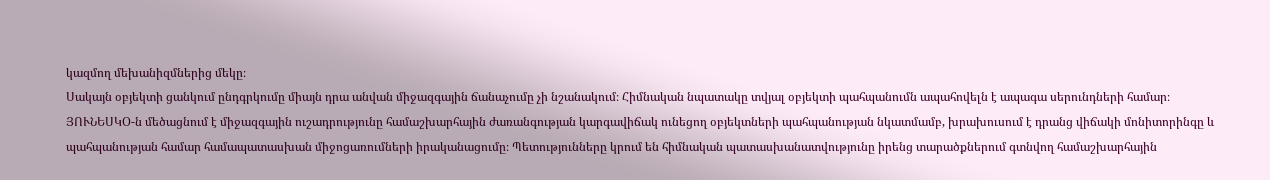կազմող մեխանիզմներից մեկը։
Սակայն օբյեկտի ցանկում ընդգրկումը միայն դրա անվան միջազգային ճանաչումը չի նշանակում։ Հիմնական նպատակը տվյալ օբյեկտի պահպանումն ապահովելն է ապագա սերունդների համար։
ՅՈՒՆԵՍԿՕ-ն մեծացնում է միջազգային ուշադրությունը համաշխարհային ժառանգության կարգավիճակ ունեցող օբյեկտների պահպանության նկատմամբ, խրախուսում է դրանց վիճակի մոնիտորինգը և պահպանության համար համապատասխան միջոցառումների իրականացումը։ Պետությունները կրում են հիմնական պատասխանատվությունը իրենց տարածքներում գտնվող համաշխարհային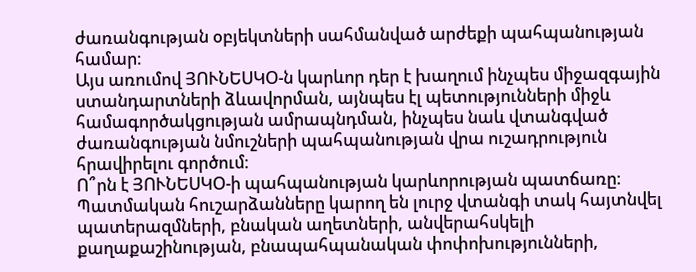ժառանգության օբյեկտների սահմանված արժեքի պահպանության համար։
Այս առումով ՅՈՒՆԵՍԿՕ-ն կարևոր դեր է խաղում ինչպես միջազգային ստանդարտների ձևավորման, այնպես էլ պետությունների միջև համագործակցության ամրապնդման, ինչպես նաև վտանգված ժառանգության նմուշների պահպանության վրա ուշադրություն հրավիրելու գործում։
Ո՞րն է ՅՈՒՆԵՍԿՕ-ի պահպանության կարևորության պատճառը։
Պատմական հուշարձանները կարող են լուրջ վտանգի տակ հայտնվել պատերազմների, բնական աղետների, անվերահսկելի քաղաքաշինության, բնապահպանական փոփոխությունների,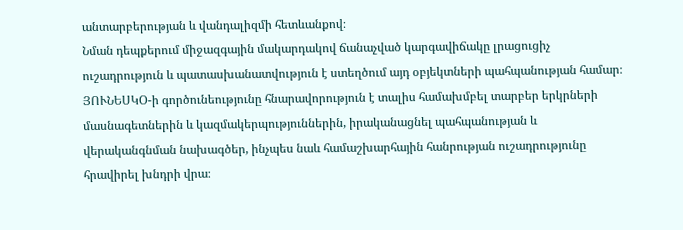անտարբերության և վանդալիզմի հետևանքով։
Նման դեպքերում միջազգային մակարդակով ճանաչված կարգավիճակը լրացուցիչ ուշադրություն և պատասխանատվություն է ստեղծում այդ օբյեկտների պահպանության համար։ ՅՈՒՆԵՍԿՕ-ի գործունեությունը հնարավորություն է տալիս համախմբել տարբեր երկրների մասնագետներին և կազմակերպություններին, իրականացնել պահպանության և վերականգնման նախագծեր, ինչպես նաև համաշխարհային հանրության ուշադրությունը հրավիրել խնդրի վրա։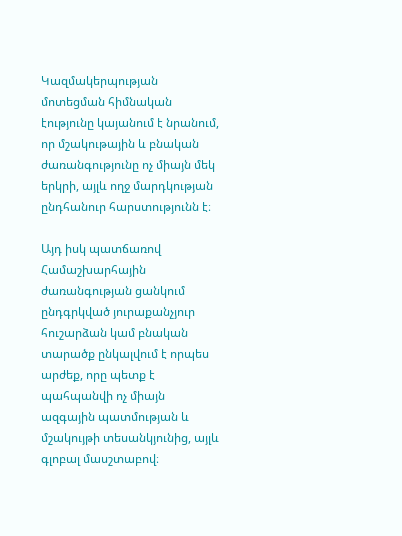Կազմակերպության մոտեցման հիմնական էությունը կայանում է նրանում, որ մշակութային և բնական ժառանգությունը ոչ միայն մեկ երկրի, այլև ողջ մարդկության ընդհանուր հարստությունն է։

Այդ իսկ պատճառով Համաշխարհային ժառանգության ցանկում ընդգրկված յուրաքանչյուր հուշարձան կամ բնական տարածք ընկալվում է որպես արժեք, որը պետք է պահպանվի ոչ միայն ազգային պատմության և մշակույթի տեսանկյունից, այլև գլոբալ մասշտաբով։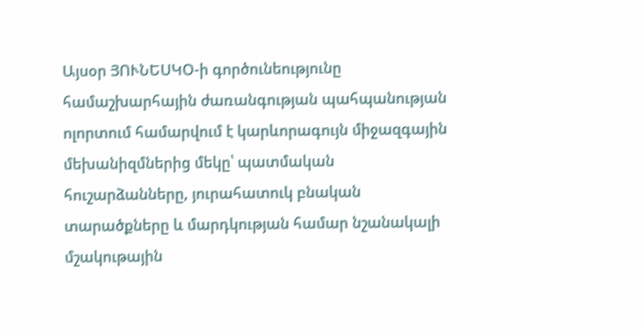Այսօր ՅՈՒՆԵՍԿՕ-ի գործունեությունը համաշխարհային ժառանգության պահպանության ոլորտում համարվում է կարևորագույն միջազգային մեխանիզմներից մեկը՝ պատմական հուշարձանները, յուրահատուկ բնական տարածքները և մարդկության համար նշանակալի մշակութային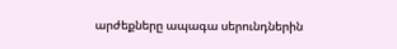արժեքները ապագա սերունդներին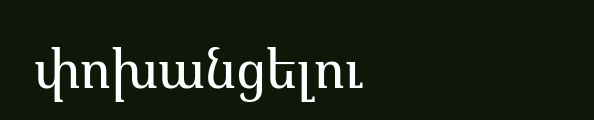փոխանցելու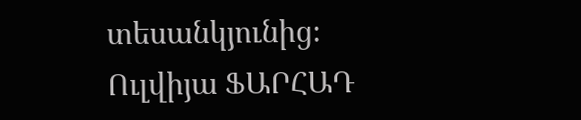տեսանկյունից։
Ուլվիյա ՖԱՐՀԱԴ